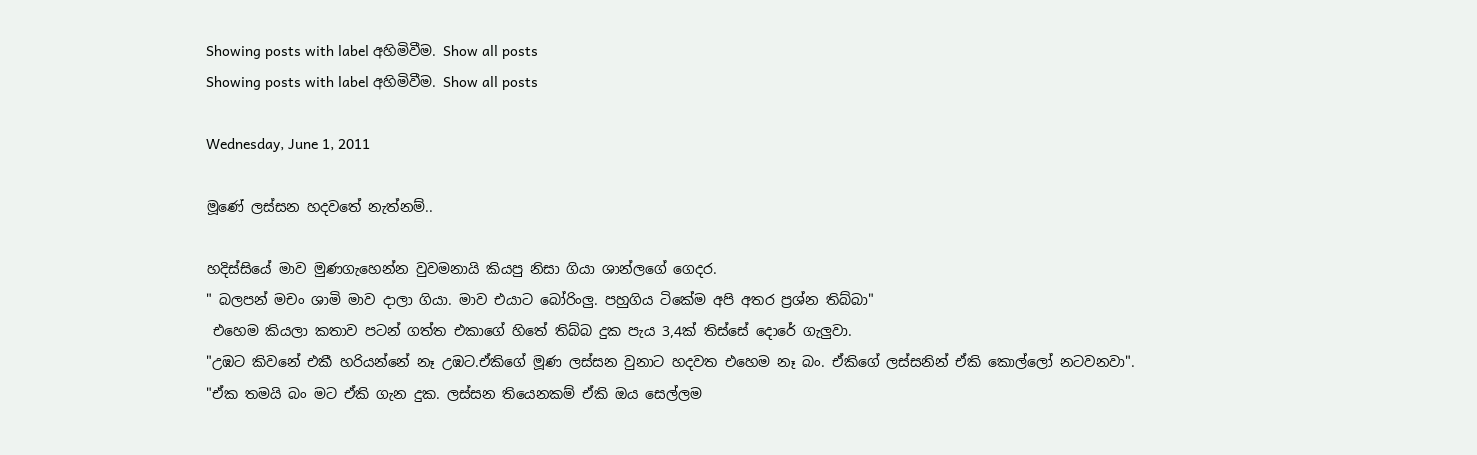Showing posts with label අහිමිවීම. Show all posts
Showing posts with label අහිමිවීම. Show all posts

Wednesday, June 1, 2011

මූණේ ලස්සන හදවතේ නැත්නම්..

හදිස්සියේ මාව මුණගැහෙන්න වුවමනායි කියපු නිසා ගියා ශාන්ලගේ ගෙදර.
" බලපන් මචං ශාමි මාව දාලා ගියා. මාව එයාට බෝරිංලු. පහුගිය ටිකේම අපි අතර ප්‍රශ්න තිබ්බා"
 එහෙම කියලා කතාව පටන් ගත්ත එකාගේ හිතේ තිබ්බ දුක පැය 3,4ක් තිස්සේ දොරේ ගැලුවා.
"උඹට කිවනේ එකී හරියන්නේ නෑ උඹට.ඒකිගේ මූණ ලස්සන වුනාට හදවත එහෙම නෑ බං. ඒකිගේ ලස්සනින් ඒකි කොල්ලෝ නටවනවා".
"ඒක තමයි බං මට ඒකි ගැන දුක. ලස්සන තියෙනකම් ඒකි ඔය සෙල්ලම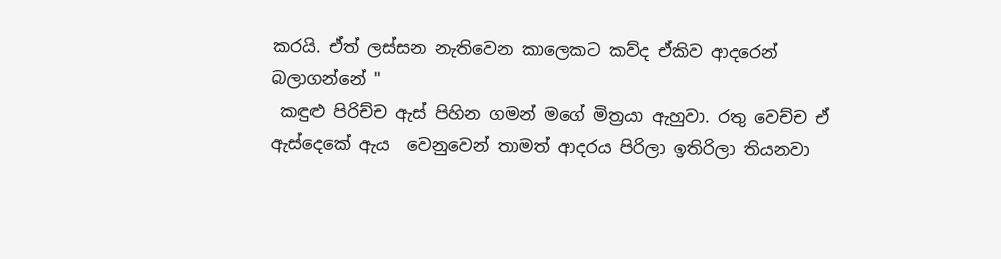කරයි. ඒත් ලස්සන නැතිවෙන කාලෙකට කව්ද ඒකිව ආදරෙන් බලාගන්නේ "
 කඳුළු පිරිච්ච ඇස් පිහින ගමන් මගේ මිත්‍රයා ඇහුවා. රතු වෙච්ච ඒ ඇස්දෙකේ ඇය  වෙනුවෙන් තාමත් ආදරය පිරිලා ඉතිරිලා තියනවා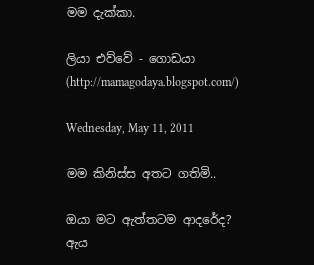මම දැක්කා.

ලියා එව්වේ - ගොඩයා (http://mamagodaya.blogspot.com/)

Wednesday, May 11, 2011

මම කිනිස්ස අතට ගතිමි..

ඔයා මට ඇත්තටම ආදරේද?
ඇය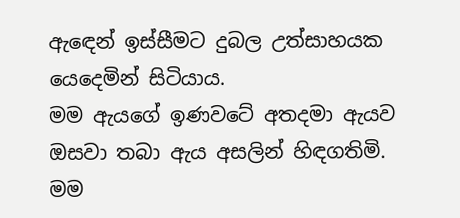ඇඳෙන් ඉස්සීමට දුබල උත්සාහයක යෙදෙමින් සිටියාය.
මම ඇයගේ ඉණවටේ අතදමා ඇයව ඔසවා තබා ඇය අසලින් හිඳගතිමි.
මම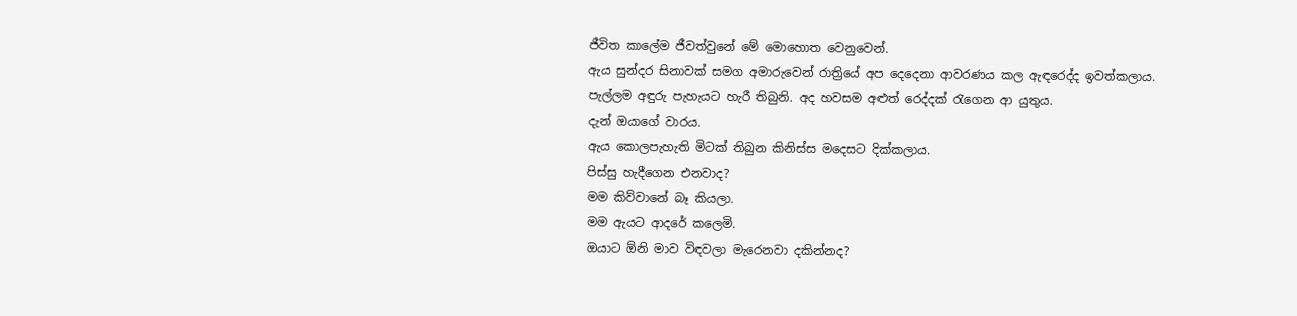ජීවිත කාලේම ජීවත්වුනේ මේ මොහොත වෙනුවෙන්.
ඇය සුන්දර සිනාවක් සමග අමාරුවෙන් රාත්‍රියේ අප දෙදෙනා ආවරණය කල ඇඳරෙද්ද ඉවත්කලාය.
පැල්ලම අඳුරු පැහැයට හැරී තිබුනි. අද හවසම අළුත් රෙද්දක් රැගෙන ආ යුතුය.
දැන් ඔයාගේ වාරය.
ඇය කොලපැහැති මිටක් තිබුන කිනිස්ස මදෙසට දික්කලාය.
පිස්සු හැදීගෙන එනවාද?
මම කිව්වානේ බෑ කියලා.
මම ඇයට ආදරේ කලෙමි.
ඔයාට ඕනි මාව විඳවලා මැරෙනවා දකින්නද?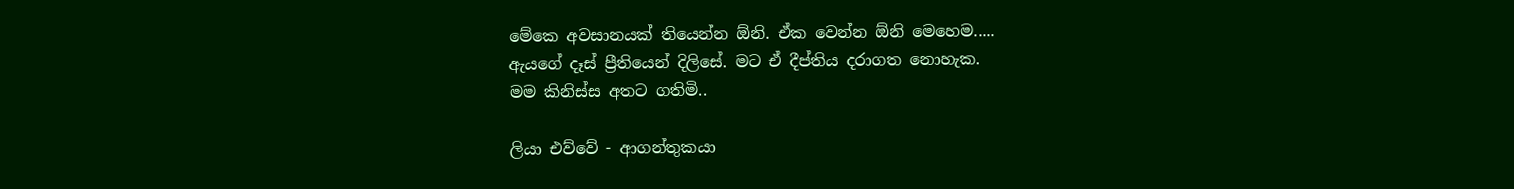මේකෙ අවසානයක් තියෙන්න ඕනි. ඒක වෙන්න ඕනි මෙහෙම.....
ඇයගේ දෑස් ප්‍රීතියෙන් දිලිසේ. මට ඒ දීප්තිය දරාගත නොහැක.
මම කිනිස්ස අතට ගතිමි..

ලියා එව්වේ - ආගන්තුකයා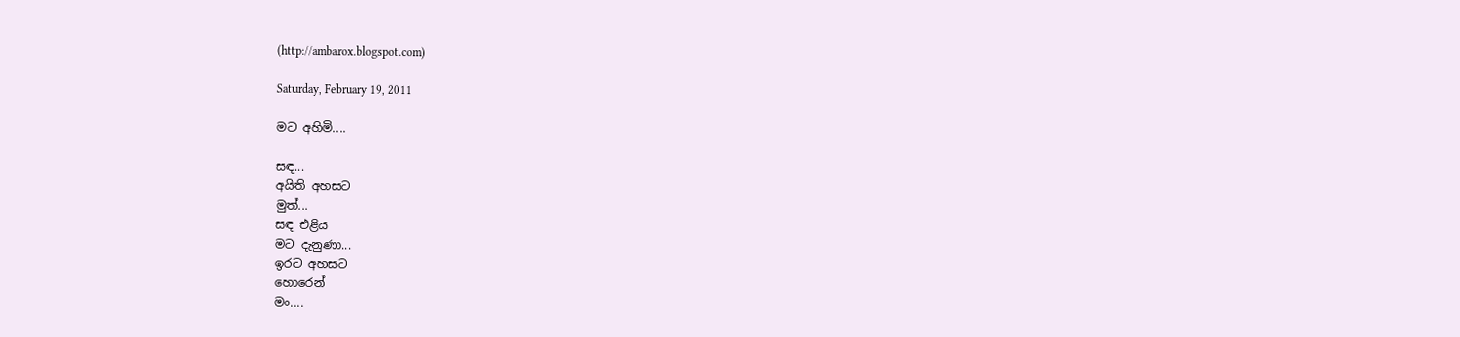(http://ambarox.blogspot.com)

Saturday, February 19, 2011

මට අහිමි....

සඳ...
අයිති අහසට
මුත්...
සඳ එළිය
ම‌ට දැනුණා...
ඉරට අහසට ‌
හොරෙන්
මං....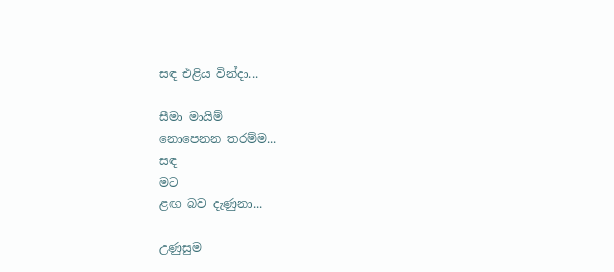සඳ එළිය වින්දා...

සීමා මායිම්
නොපෙනන තරම්ම...
සඳ
මට
ළඟ බව දැණුනා...

උණුසුම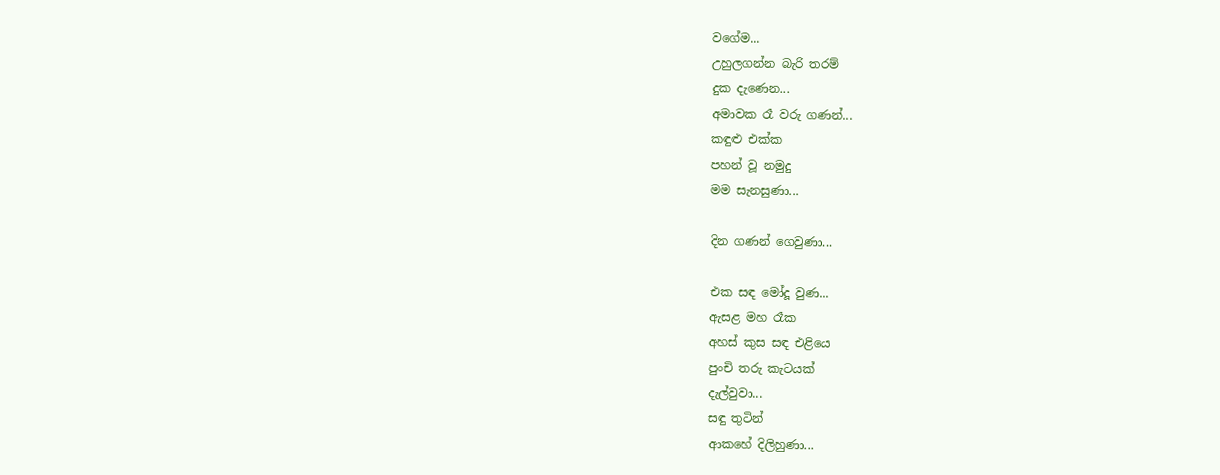වගේම...
උහුල‌ගන්න බැරි තරම්
දුක දැණෙන...
අමාවක රෑ වරු ගණන්...
කඳුළු එක්ක
පහන් වූ නමුදු
මම සැනසුණා...

දින ගණන් ගෙවුණා...

එක සඳ මෝදූ වුණ...
ඇසළ මහ රෑක‌
අහස් කුස ‌සඳ එළියෙ
පුං‌චි තරු‌ කැටයක්
දැල්වුවා...
සඳු තුටින්
ආකහේ දිලිහුණා...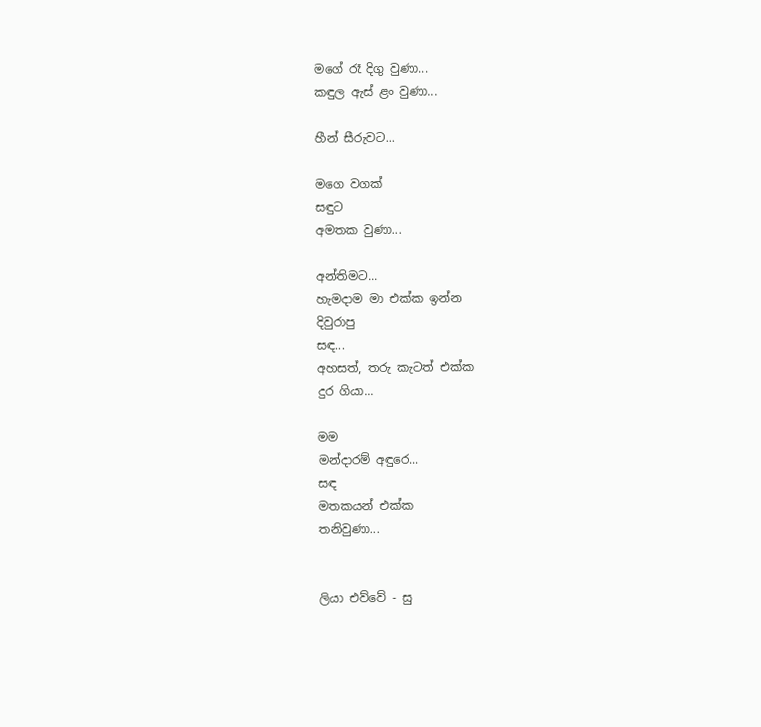මගේ රෑ දිගු වුණා...
කඳුල ඇස් ළං වුණා...

හීන් සීරුවට...

මගෙ වගක්
සඳුට
අමතක වුණා...

අන්තිමට...
හැමදාම මා එක්ක ඉන්න
දිවුරාපු
සඳ...
අහසත්, තරු‌ කැටත් එක්ක
දුර ගියා...

මම
මන්දාරම් අඳුරෙ...
සඳ
මතකයන් එක්ක
තනිවුණා...


ලියා එව්වේ - සු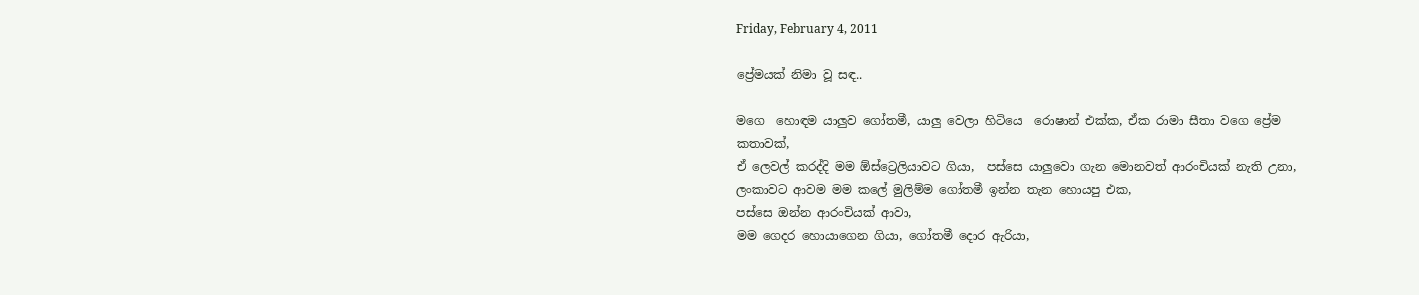Friday, February 4, 2011

ප්‍රේමයක් නිමා වූ සඳ..

මගෙ  හොඳම යාලුව ගෝතමී, යාලු වෙලා හිටියෙ  රොෂාන් එක්ක, ඒක රාමා සීතා වගෙ ප්‍රේම කතාවක්,
ඒ ලෙවල් කරද්දි මම ඕස්ට්‍රෙලියාවට ගියා,  පස්සෙ යාලුවො ගැන මොනවත් ආරංචියක් නැති උනා,
ලංකාවට ආවම මම කලේ මුලිම්ම ගෝතමී ඉන්න තැන හොයපු එක,
පස්සෙ ඔන්න ආරංචියක් ආවා,
මම ගෙදර හොයාගෙන ගියා, ගෝතමී දොර ඇරියා,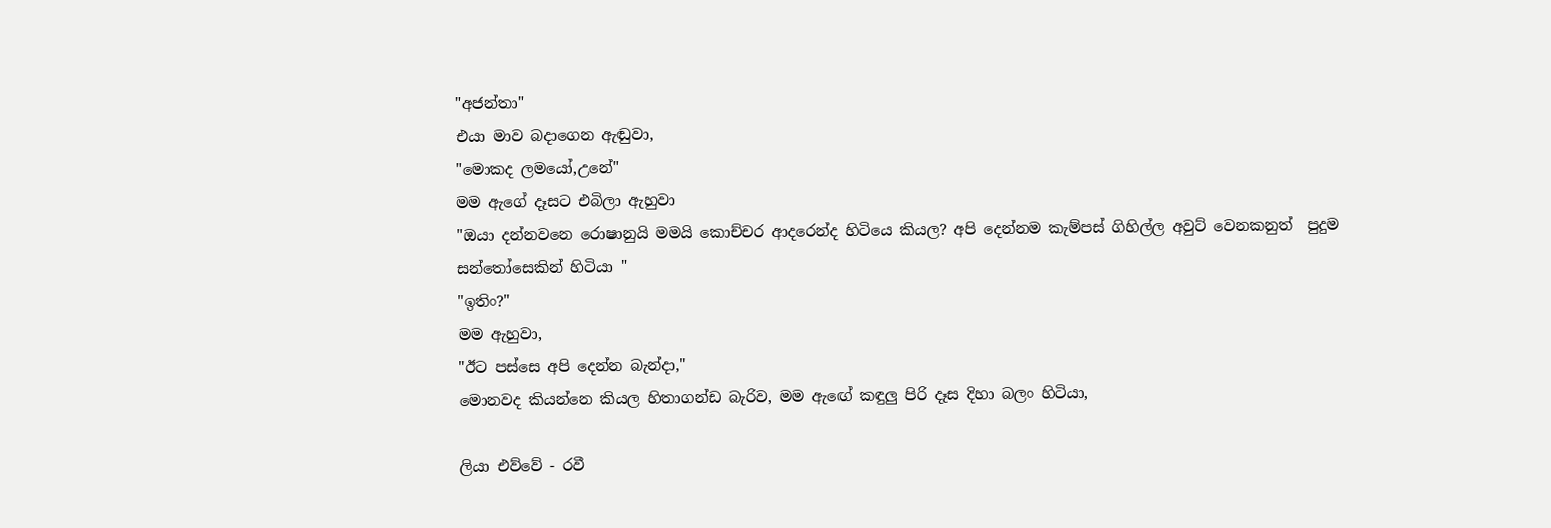"අජන්තා"
එයා මාව බදාගෙන ඇඬුවා,
"මොකද ලමයෝ,උනේ"
මම ඇගේ දෑසට එබිලා ඇහුවා
"ඔයා දන්නවනෙ රොෂානුයි මමයි කොච්චර ආදරෙන්ද හිටියෙ කියල? අපි දෙන්නම කැම්පස් ගිහිල්ල අවුට් වෙනකනුත්  පුදුම සන්තෝසෙකින් හිටියා "
"ඉතිං?"
මම ඇහුවා,
"ඊට පස්සෙ අපි දෙන්න බැන්දා,"
මොනවද කියන්නෙ කියල හිතාගන්ඩ බැරිව, මම ඇඟේ කඳුලු පිරි දෑස දිහා බලං හිටියා,

ලියා එව්වේ - රවී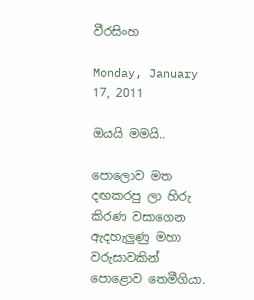වීරසිංහ

Monday, January 17, 2011

ඔයයි මමයි..

පොලොව මත දඟකරපු ලා හිරු කිරණ වසාගෙන ඇදහැලුණු මහා වරුසාවකින් පොළොව තෙමීගියා.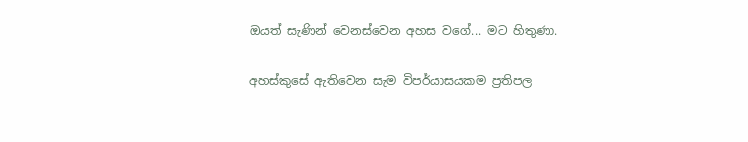ඔයත් සැණින් වෙනස්වෙන අහස වගේ... මට හිතුණා.

අහස්කුසේ ඇතිවෙන සැම විපර්යාසයකම ප්‍රතිපල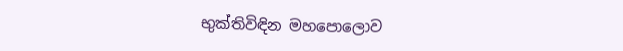භුක්තිවිඳින මහපොලොව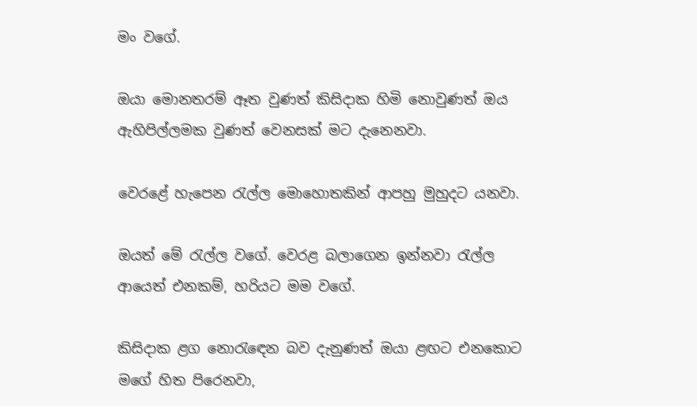මං වගේ.

ඔයා මොනතරම් ඈත වුණත් කිසිදාක හිමි නොවුණත් ඔය ඇහිපිල්ලමක වුණත් වෙනසක් මට දැනෙනවා.

වෙරළේ හැපෙන රැල්ල මොහොතකින් ආපහු මුහුදට යනවා.

ඔයත් මේ රැල්ල වගේ. වෙරළ බලාගෙන ඉන්නවා රැල්ල ආයෙත් එනකම්, හරියට මම වගේ.

කිසිදාක ළග නොරැ‍ඳෙන බව දැනුණත් ඔයා ළඟට එනකොට මගේ හිත පිරෙනවා,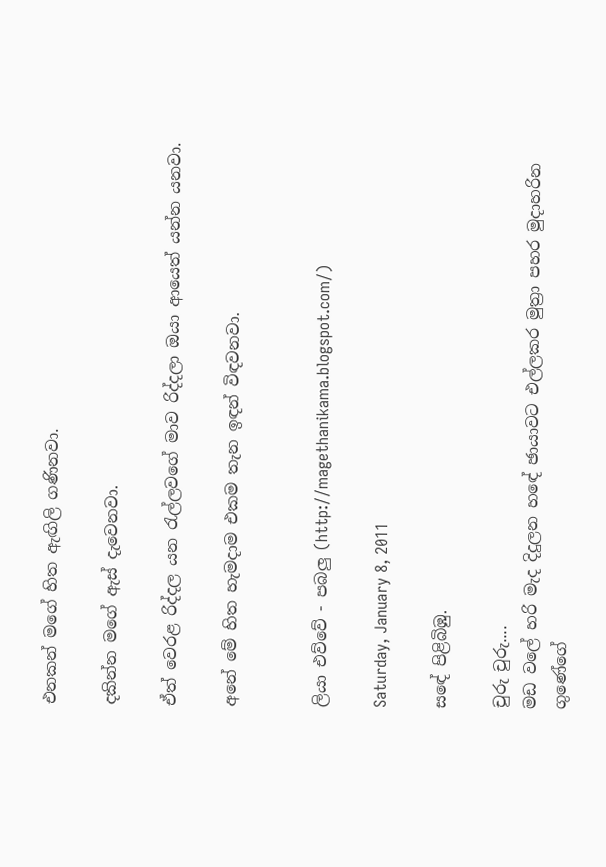එනකන් මගේ හිත ඇඟිලි ගණිනවා.

දකින්න මගේ ඇස් දැවෙනවා.

ඒත් වෙරළ රිද්දල යන රැල්ලවගේ මාව රිද්දලා ඔයා ආයෙත් යන්න යනවා.

අනේ මේ හිත හැමදාම එකම තැන ඉඳන් විඳවනවා.


ලියා එව්වේ - පබලු (http://magethanikama.blogspot.com/)

Saturday, January 8, 2011

සඳේ පිළිබිඹු.

චුරු චුරු....
මඩ වලේ හරි මැද දිදුලන හඳේ ඡායාවට එල්ලකර මුත්‍රා පහර මුදාහරින ගුණේගේ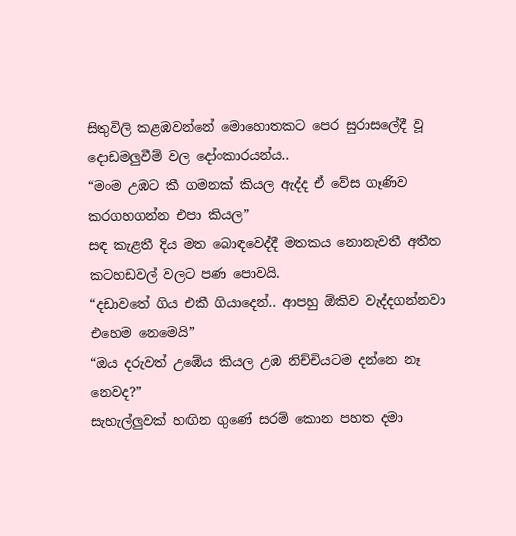සිතුවිලි කළඹවන්නේ මොහොතකට පෙර සුරාසලේදී වූ දොඩමලුවීම් වල දෝංකාරයන්ය..
“මංම උඹට කී ගමනක් කියල ඇද්ද ඒ වේස ගෑණිව කරගහගන්න එපා කියල”
සඳ කැළතී දිය මත බොඳවෙද්දී මතකය නොනැවතී අතීත කටහඩවල් වලට පණ පොවයි.
“දඩාවතේ ගිය එකී ගියාදෙන්.. ආපහු ඕකිව වැද්දගන්නවා එහෙම නෙමෙයි”
“ඔය දරුවත් උඹේය කියල උඹ නිච්චියටම දන්නෙ නෑ නෙවද?”
සැහැල්ලුවක් හඟින ගුණේ සරම් කොන පහත දමා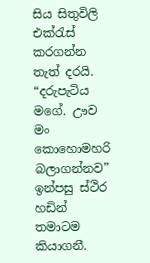සිය සිතුවිලි එක්රැස් කරගන්න තැත් දරයි.
“දරුපැටිය මගේ. ඌව මං කොහොමහරි බලාගන්නව”
ඉන්පසු ස්ථිර හඩින් තමාටම කියාගනී.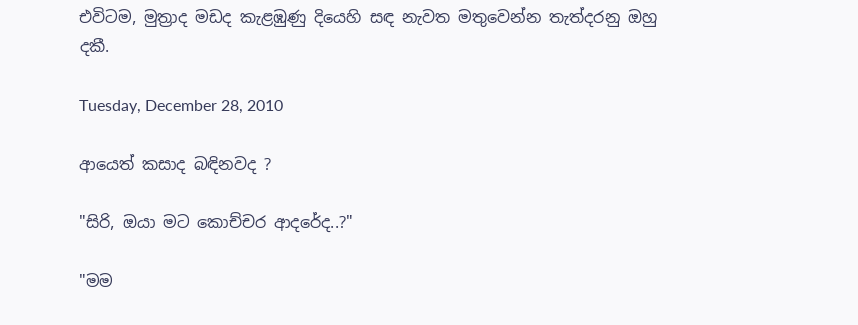එවිටම, මුත්‍රාද මඩද කැළඹුණු දියෙහි සඳ නැවත මතුවෙන්න තැත්දරනු ඔහු දකී.

Tuesday, December 28, 2010

ආයෙත් කසාද බඳිනවද ?

"සිරි, ඔයා මට කොච්චර ආදරේද..?"

"මම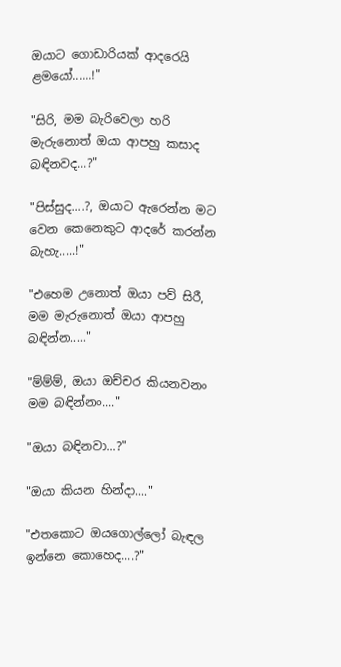ඔයාට ගොඩාරියක් ආදරෙයි ළමයෝ......!"

"සිරි, මම බැරිවෙලා හරි මැරුනොත් ඔයා ආපහු කසාද බඳිනවද...?"

"පිස්සුද....?, ඔයාට ඇරෙන්න මට වෙන කෙනෙකුට ආදරේ කරන්න බැහැ.....!"

"එහෙම උනොත් ඔයා පව් සිරී, මම මැරුනොත් ඔයා ආපහු බඳින්න....."

"ම්ම්ම්, ඔයා ඔච්චර කියනවනං මම බඳින්නං...."

"ඔයා බඳිනවා...?"

"ඔයා කියන හින්දා...."

"එතකොට ඔයගොල්ලෝ බැඳල ඉන්නෙ කොහෙද....?"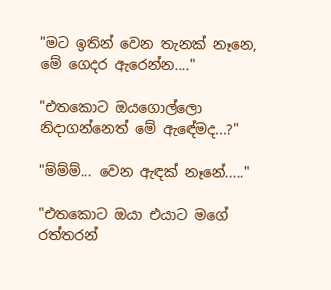"මට ඉතින් වෙන තැනක් නෑනෙ, මේ ගෙදර ඇරෙන්න...."

"එතකොට ඔයගොල්ලො නිදාගන්නෙත් මේ ඇඳේමද...?"

"ම්ම්ම්... වෙන ඇඳක් නෑනේ....."

"එතකොට ඔයා එයාට මගේ රත්තරන්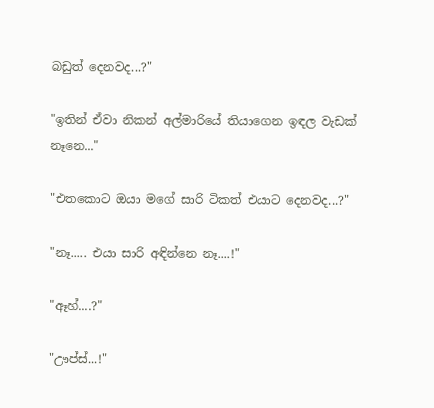බඩුත් දෙනවද...?"

"ඉතින් ඒවා නිකන් අල්මාරියේ තියාගෙන ඉඳල වැඩක් නෑනෙ..."

"එතකොට ඔයා මගේ සාරි ටිකත් එයාට දෙනවද...?"

"නෑ..... එයා සාරි අඳින්නෙ නෑ....!"

"ඈහ්....?"

"ඌප්ස්...!"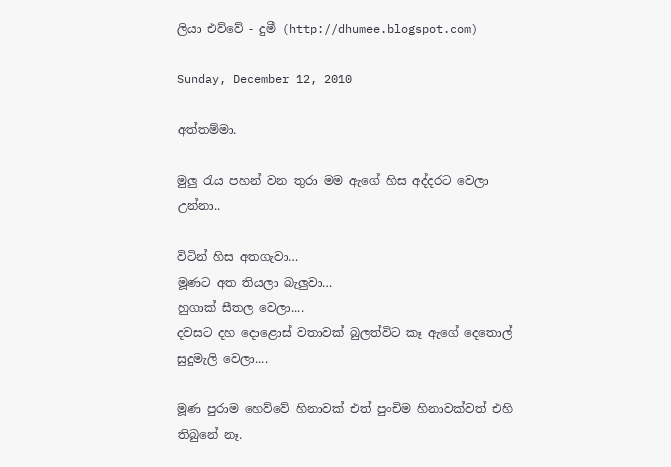ලියා එව්වේ - දුමී (http://dhumee.blogspot.com)

Sunday, December 12, 2010

අත්තම්මා.

මුලු රැය පහන් වන තුරා මම ඇගේ හිස අද්දරට වෙලා උන්නා..

විටින් හිස අතගැවා…
මූණට අත තියලා බැලුවා…
හුගාක් සීතල වෙලා....
දවසට දහ දොළොස් වතාවක් බුලත්විට කෑ ඇගේ දෙතොල් සුදුමැලි වෙලා....

මූණ පුරාම හෙව්වේ හිනාවක් එත් පුංචිම හිනාවක්වත් එහි තිබුනේ නෑ.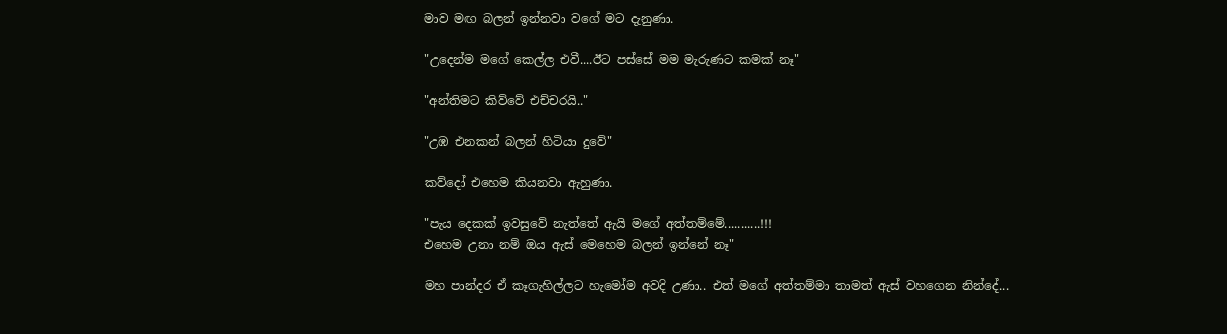මාව මඟ බලන් ඉන්නවා වගේ මට දැනුණා.

"උදෙන්ම මගේ කෙල්ල එවී....ඊට පස්සේ මම මැරුණට කමක් නෑ"

"අන්තිමට කිව්වේ එච්චරයි.."

"උඹ එනකන් බලන් හිටියා දුවේ"

කව්දෝ එහෙම කියනවා ඇහුණා.

"පැය දෙකක් ඉවසුවේ නැත්තේ ඇයි මගේ අත්තම්මේ...........!!!
එහෙම උනා නම් ඔය ඇස් මෙහෙම බලන් ඉන්නේ නෑ"

මහ පාන්දර ඒ කෑගැහිල්ලට හැමෝම අවදි උණා.. එත් මගේ අත්තම්මා තාමත් ඇස් වහගෙන නින්දේ...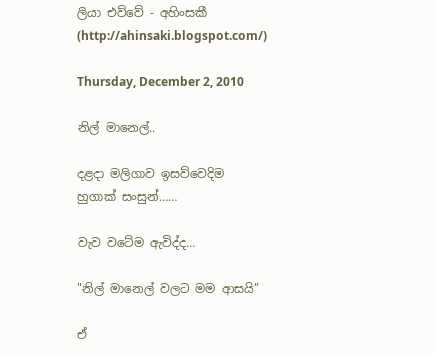ලියා එව්වේ - අහිංසකී (http://ahinsaki.blogspot.com/)

Thursday, December 2, 2010

නිල් මානෙල්..

දළදා මලිගාව ඉසව්වෙදිම හුගාක් සංසුන්……

වැව වටේම ඇවිද්ද…

"නිල් මානෙල් වලට මම ආසයි”

ඒ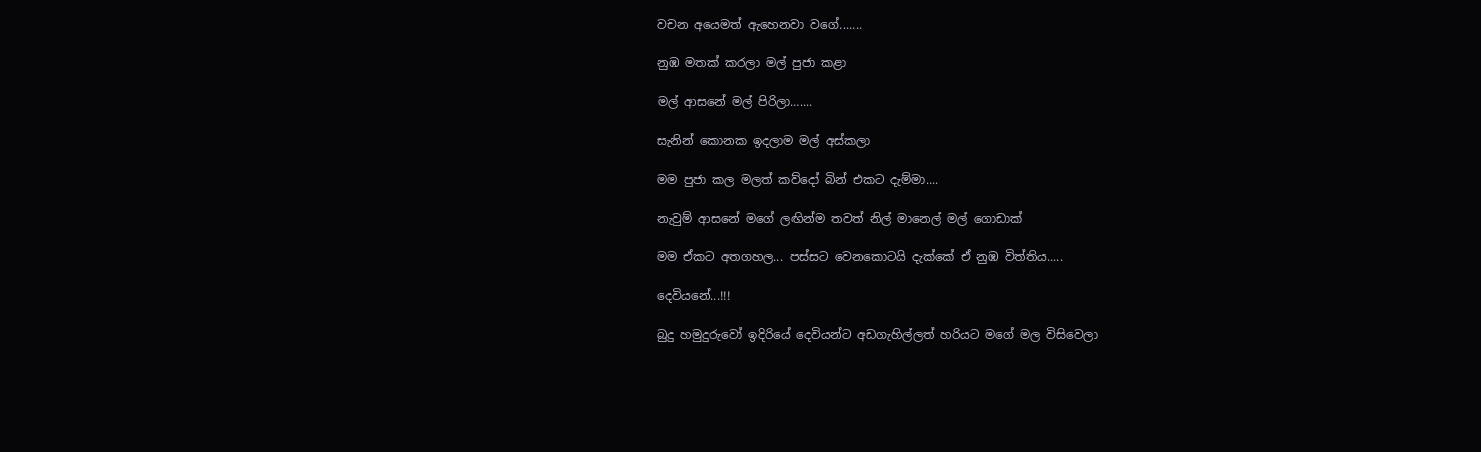වචන අයෙමත් ඇහෙනවා වගේ.......

නුඹ මතක් කරලා මල් පුජා කළා

මල් ආසනේ මල් පිරිලා…....

සැනින් කොනක ඉදලාම මල් අස්කලා

මම පුජා කල මලත් කව්දෝ බින් එකට දැම්මා....

නැවුම් ආසනේ මගේ ලඟින්ම තවත් නිල් මානෙල් මල් ගොඩාක්

මම ඒකට අතගහල... පස්සට වෙනකොටයි දැක්කේ ඒ නුඹ විත්තිය.....

දෙවියනේ...!!!

බුදු හමුදුරුවෝ ඉදිරියේ දෙවියන්ට අඩගැහිල්ලත් හරියට මගේ මල විසිවෙලා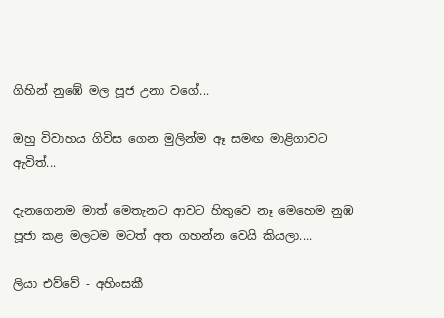ගිහින් නුඹේ මල පූජ උනා වගේ...

ඔහු විවාහය ගිවිස ගෙන මුලින්ම ඈ සමඟ මාළිගාවට ඇවිත්...

දැනගෙනම මාත් මෙතැනට ආවට හිතුවෙ නෑ මෙහෙම නුඹ පූජා කළ මලටම මටත් අත ගහන්න වෙයි කියලා....

ලියා එව්වේ - අහිංසකී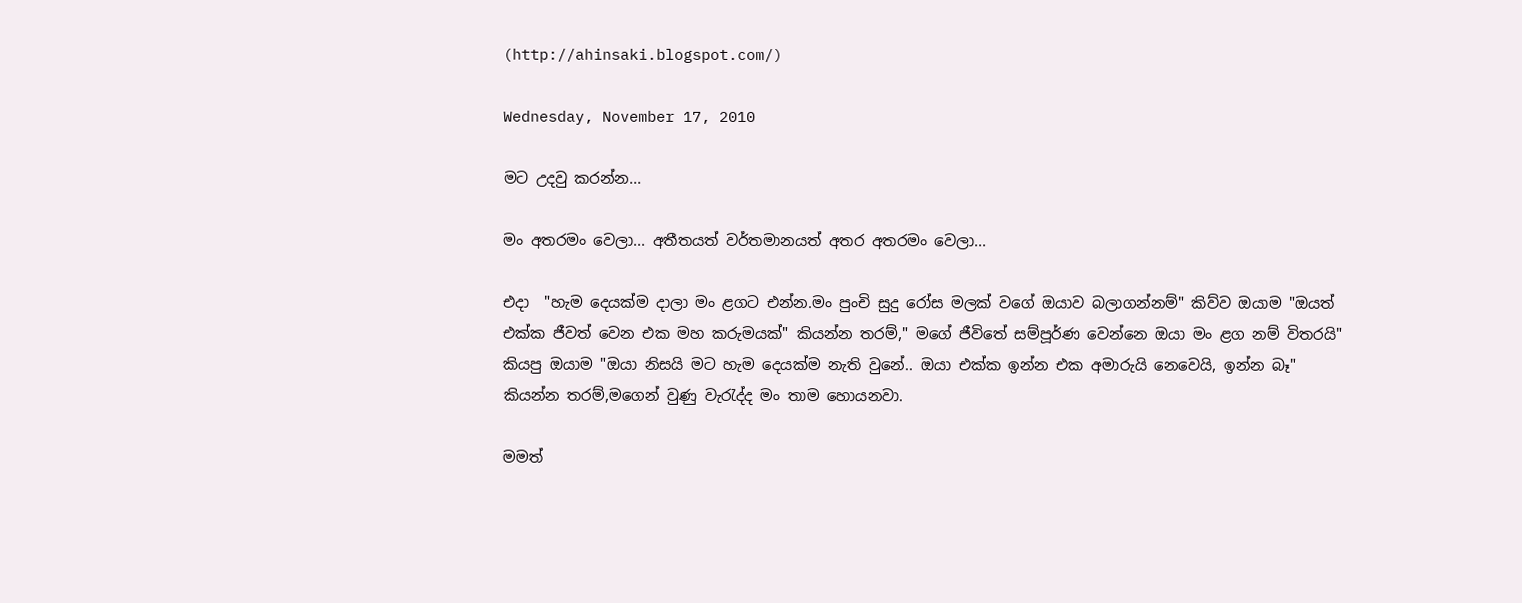(http://ahinsaki.blogspot.com/)

Wednesday, November 17, 2010

මට උදවු කරන්න...

මං අතරමං වෙලා... අතීතයත් වර්තමානයත් අතර අතරමං වෙලා...

එදා  "හැම දෙයක්ම දාලා මං ළගට එන්න.මං පුංචි සුදු රෝස මලක් වගේ ඔයාව බලාගන්නම්" කිව්ව ඔයාම "ඔයත් එක්ක ජීවත් වෙන එක මහ කරුමයක්" කියන්න තරම්," මගේ ජීවිතේ සම්පූර්ණ වෙන්නෙ ඔයා මං ළග නම් විතරයි" කියපු ඔයාම "ඔයා නිසයි මට හැම දෙයක්ම නැති වුනේ.. ඔයා එක්ක ඉන්න එක අමාරුයි නෙවෙයි, ඉන්න බෑ" කියන්න තරම්,මගෙන් වුණු වැරැද්ද මං තාම හොයනවා.

මමත්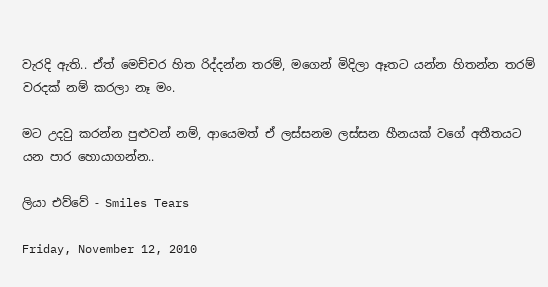වැරදි ඇති.. ඒත් මෙච්චර හිත රිද්දන්න තරම්, මගෙන් මිදිලා ඈතට යන්න හිතන්න තරම් වරදක් නම් කරලා නෑ මං.

මට උදවු කරන්න පුළුවන් නම්, ආයෙමත් ඒ ලස්සනම ලස්සන හීනයක් වගේ අතීතයට යන පාර හොයාගන්න..

ලියා එව්වේ - Smiles Tears

Friday, November 12, 2010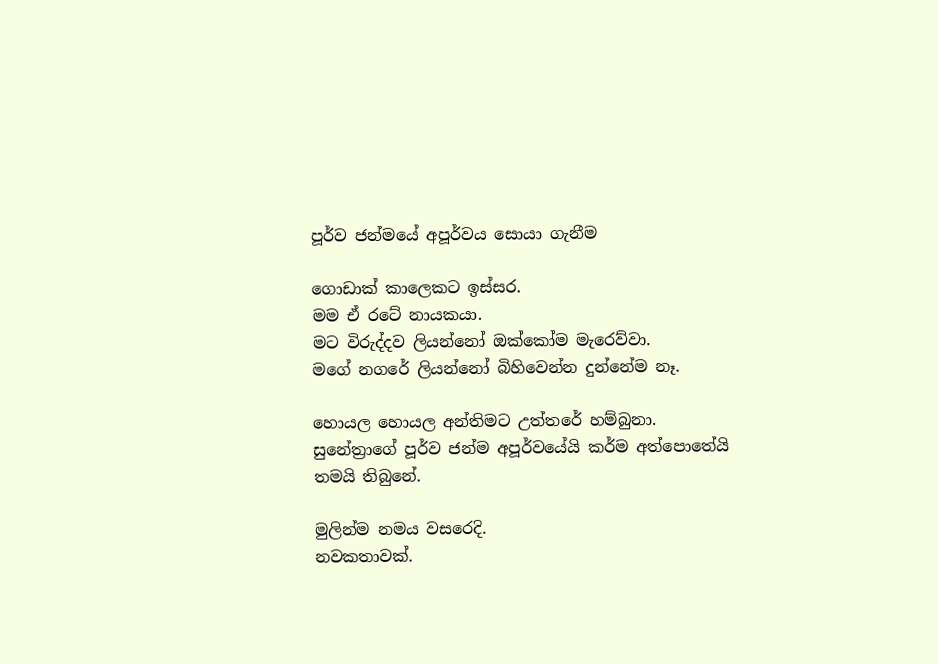පූර්ව ජන්මයේ අපූර්වය සොයා ගැනීම

ගොඩාක් කාලෙකට ඉස්සර.
මම ඒ රටේ නායකයා.
මට විරුද්දව ලියන්නෝ ඔක්කෝම මැරෙව්වා.
මගේ නගරේ ලියන්නෝ බිහිවෙන්න දුන්නේම නෑ.

හොයල හොයල අන්තිමට උත්තරේ හම්බුනා.
සුනේත්‍රාගේ පූර්ව ජන්ම අපූර්වයේයි කර්ම අත්පොතේයි තමයි තිබුනේ.

මුලින්ම නමය වසරෙදි.
නවකතාවක්.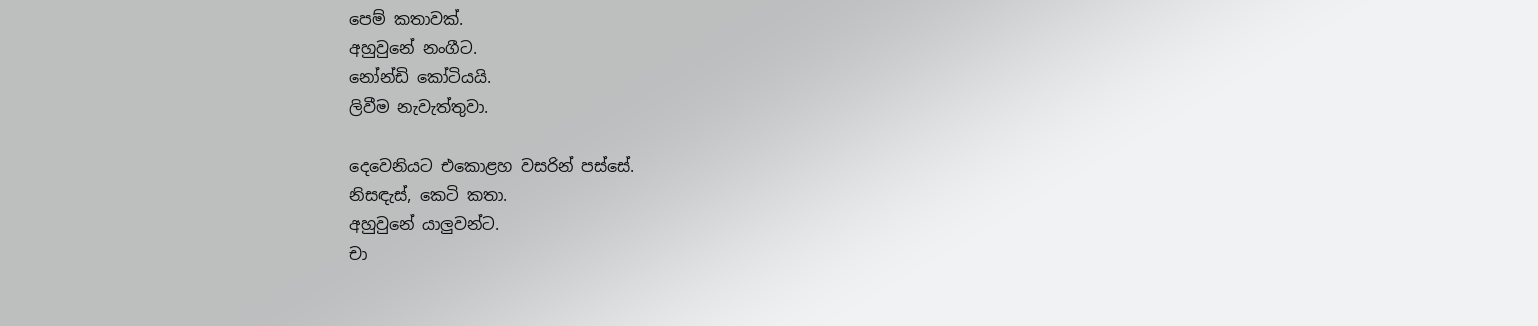පෙම් කතාවක්.
අහුවුනේ නංගීට.
නෝන්ඩි කෝටියයි.
ලිවීම නැවැත්තුවා.

දෙවෙනියට එකොළහ වසරින් පස්සේ.
නිසඳැස්, කෙටි කතා.
අහුවුනේ යාලුවන්ට.
චා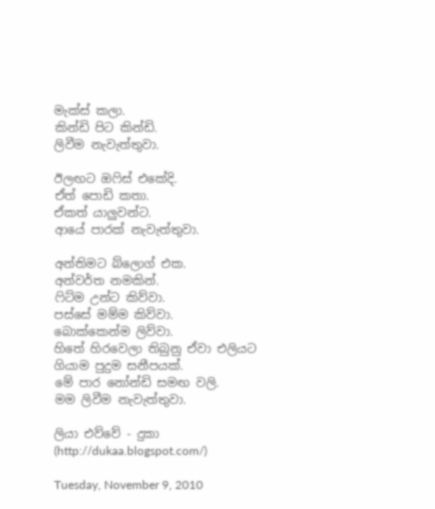මැක්ස් කලා.
කින්ඩි පිට කින්ඩි.
ලිවීම නැවැත්තුවා.

ඊලඟට ඔෆිස් එකේදි.
ඒත් පොඩි කතා.
ඒකත් යාලුවන්ට.
ආයේ පාරක් නැවැත්තුවා.

අන්තිමට බ්ලොග් එක.
අන්වර්ත නමකින්.
ෆිට්ම උන්ට කිව්වා.
පස්සේ මම්ම කිව්වා.
බොක්කෙන්ම ලිව්වා.
හිතේ හිරවෙලා තිබුනු ඒවා එලියට ගියාම පුදුම සනීපයක්.
මේ පාර නෝන්ඩි සමඟ වලි.
මම ලිවීම නැවැත්තුවා.

ලියා එව්වේ - දුකා (http://dukaa.blogspot.com/)

Tuesday, November 9, 2010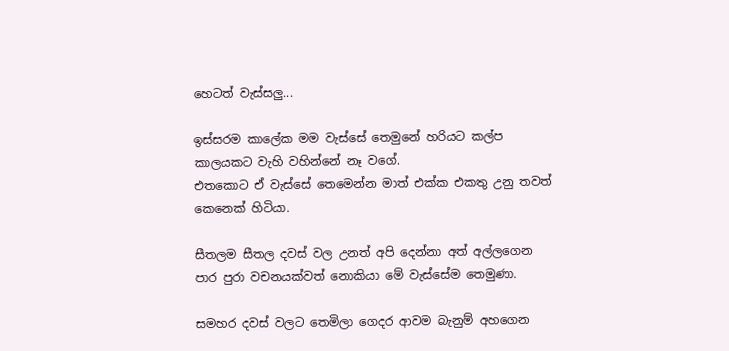හෙටත් වැස්සලු...

ඉස්සරම කාලේක මම වැස්සේ තෙමුනේ හරියට කල්ප කාලයකට වැහි වහින්නේ නෑ වගේ.
එතකොට ඒ වැස්සේ තෙමෙන්න මාත් එක්ක එකතු උනු තවත් කෙනෙක් හිටියා.

සීතලම සීතල දවස් වල උනත් අපි දෙන්නා අත් අල්ලගෙන පාර පුරා වචනයක්වත් නොකියා මේ වැස්සේම තෙමුණා.

සමහර දවස් වලට තෙමිලා ගෙදර ආවම බැනුම් අහගෙන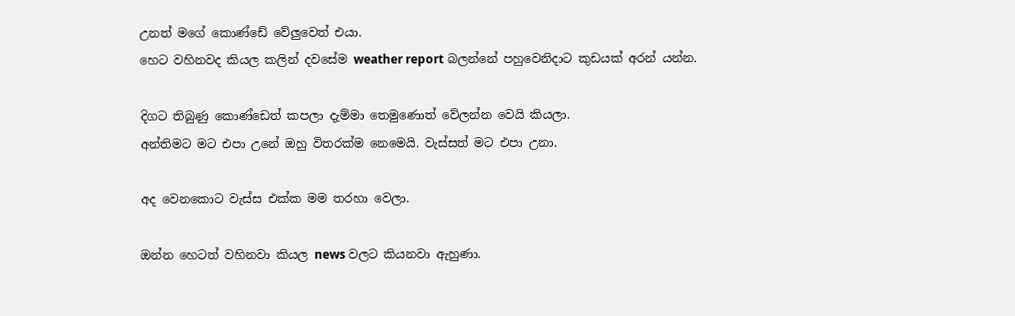උනත් මගේ කොණ්ඩේ වේලුවෙත් එයා.
හෙට වහිනවද කියල කලින් දවසේම weather report බලන්නේ පහුවෙනිදාට කුඩයක් අරන් යන්න.

දිගට තිබුණු කොණ්ඩෙත් කපලා දැම්මා තෙමුණොත් වේලන්න වෙයි කියලා.
අන්තිමට මට එපා උනේ ඔහු විතරක්ම නෙමෙයි. වැස්සත් මට එපා උනා.

අද වෙනකොට වැස්ස එක්ක මම තරහා වෙලා.

ඔන්න හෙටත් වහිනවා කියල news වලට කියනවා ඇහුණා.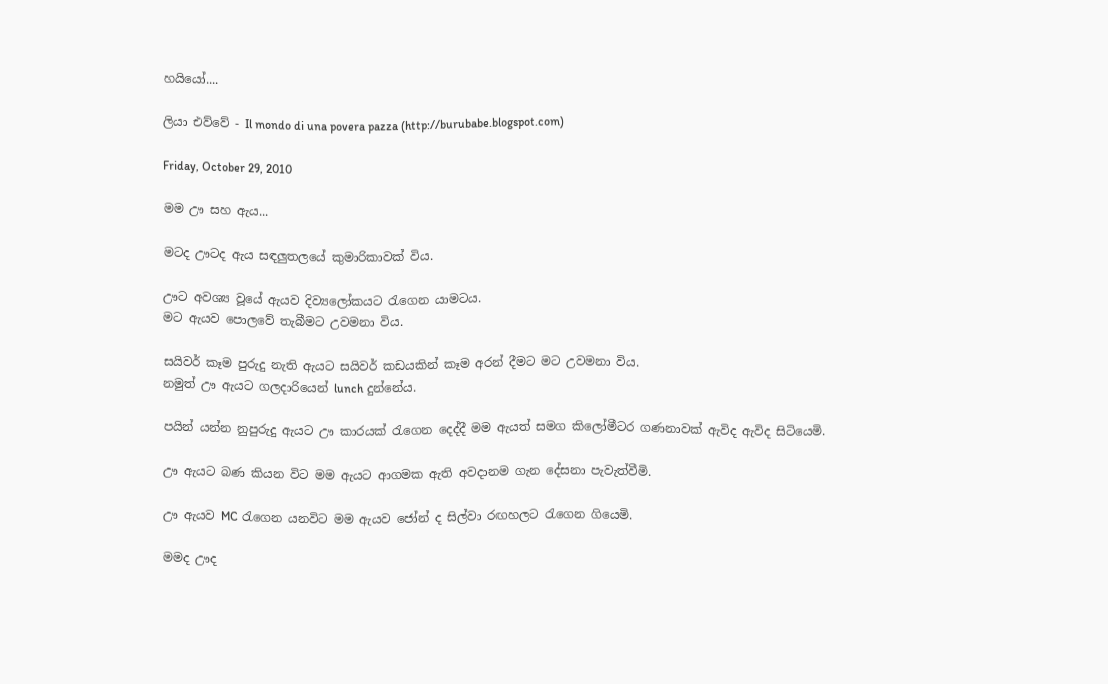හයියෝ....

ලියා එව්වේ - Il mondo di una povera pazza (http://burubabe.blogspot.com)

Friday, October 29, 2010

මම ඌ සහ ඇය...

මටද ඌටද ඇය සඳලුතලයේ කුමාරිකාවක් විය.

ඌට අවශ්‍ය වූයේ ඇයව දිව්‍යලෝකයට රැගෙන යාමටය.
මට ඇයව පොලවේ තැබීමට උවමනා විය.

සයිවර් කෑම පුරුදු නැති ඇයට සයිවර් කඩයකින් කෑම අරන් දීමට මට උවමනා විය.
නමුත් ඌ ඇයට ගලදාරියෙන් lunch දුන්නේය.

පයින් යන්න නුපුරුදු ඇයට ඌ කාරයක් රැගෙන දෙද්දී මම ඇයත් සමග කිලෝමීටර ගණනාවක් ඇවිද ඇවිද සිටියෙමි.

ඌ ඇයට බණ කියන විට මම ඇයට ආගමක ඇති අවදානම ගැන දේසනා පැවැත්වීමි.

ඌ ඇයව MC රැගෙන යනවිට මම ඇයව ජෝන් ද සිල්වා රඟහලට රැගෙන ගියෙමි.

මමද ඌද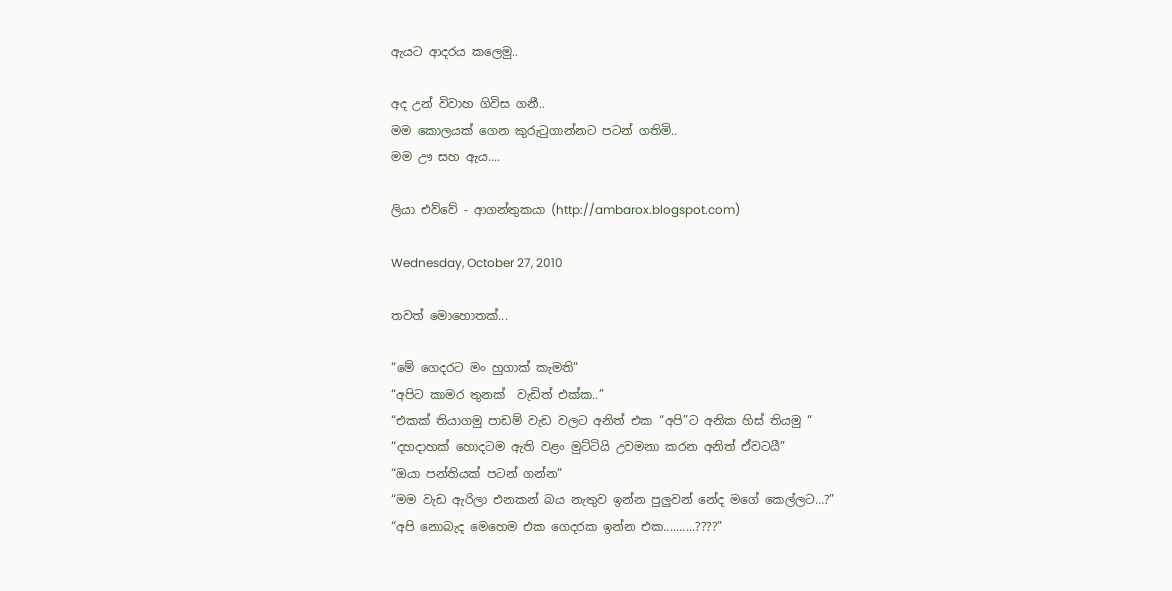ඇයට ආදරය කලෙමු..

අද උන් විවාහ ගිවිස ගනී..
මම කොලයක් ගෙන කුරුටුගාන්නට පටන් ගතිමි..
මම ඌ සහ ඇය....

ලියා එව්වේ - ආගන්තුකයා (http://ambarox.blogspot.com)

Wednesday, October 27, 2010

තවත් මොහොතක්...

“මේ ගෙදරට මං හුගාක් කැමති”
“අපිට කාමර තුනක්  වැඩිත් එක්ක..”
“එකක් තියාගමු පාඩම් වැඩ වලට අනිත් එක “අපි”ට අනික හිස් තියමු “
“දහදාහක් හොදටම ඇති වළං මුට්ටියි උවමනා කරන අනිත් ඒවටයී”
“ඔයා පන්තියක් පටන් ගන්න”
“මම වැඩ ඇරිලා එනකන් බය නැතුව ඉන්න පුලුවන් නේද මගේ කෙල්ලට…?”
“අපි නොබැද මෙහෙම එක ගෙදරක ඉන්න එක..........????”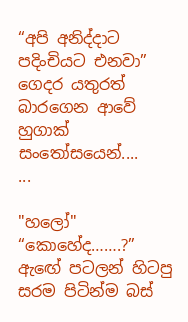“අපි අනිද්දාට පදිංචියට එනවා”
ගෙදර යතුරත් බාරගෙන ආවේ හුගාක් සංතෝසයෙන්....
...

"හලෝ"
“කොහේද…….?”
ඇඟේ පටලන් හිටපු සරම පිටින්ම බස්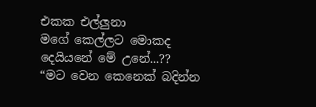එකක එල්ලුනා
මගේ කෙල්ලට මොකද දෙයියනේ මේ උනේ...??
“මට වෙන කෙනෙක් බදින්න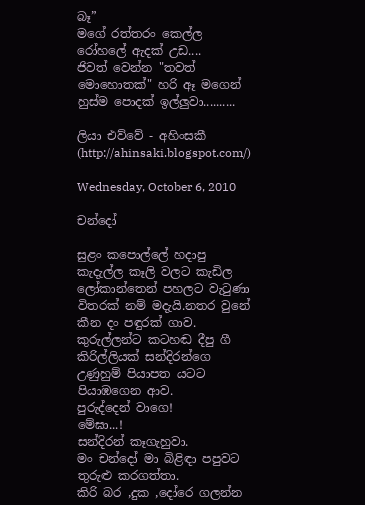බෑ”
මගේ රත්තරං කෙල්ල රෝහලේ ඇදක් උඩ....
ජිවත් වෙන්න "තවත් මොහොතක්" හරි ඈ මගෙන්  හුස්ම පොදක් ඉල්ලුවා..........

ලියා එව්වේ - අහිංසකී (http://ahinsaki.blogspot.com/)

Wednesday, October 6, 2010

චන්දෝ

සුළං කපොල්ලේ හදාපු කැදැල්ල කෑලි වලට කැඩිල ලෝකාන්තෙන් පහලට වැටුණා විතරක් නම් මදැයි.නතර වුනේ කීන දං පඳුරක් ගාව.
කුරුල්ලන්ට කටහඬ දීපු ගී කිරිල්ලියක් සන්දිරන්ගෙ උණුහුම් පියාපත යටට පියාඹගෙන ආව.
පුරුද්දෙන් වාගෙ!
මේඝා...!
සන්දිරන් කෑගැහුවා.
මං චන්දෝ මා බිළිඳා පපුවට තුරුළු කරගත්තා.
කිරි බර ,දුක ,දෝරෙ ගලන්න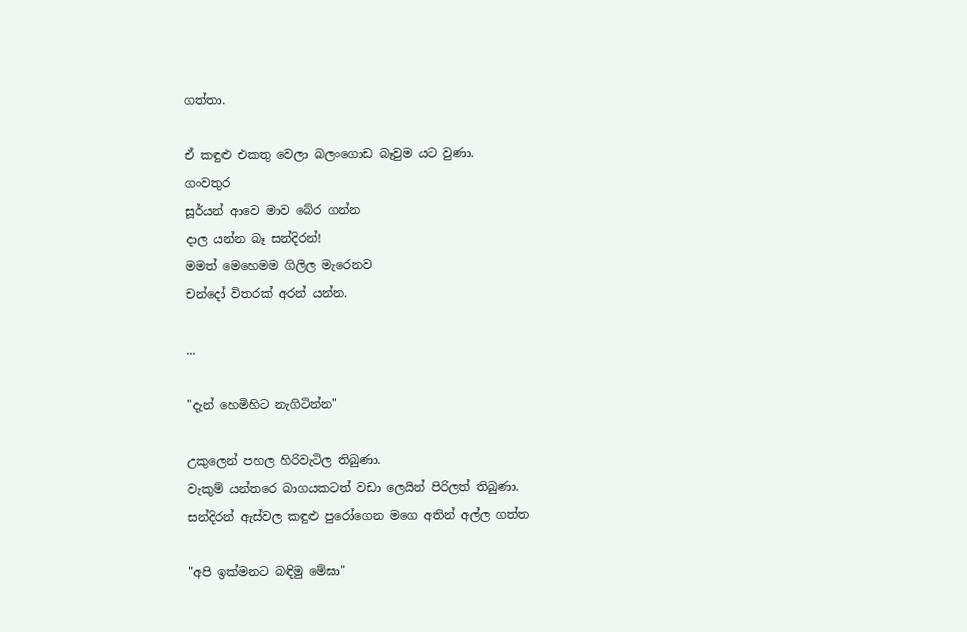ගත්තා.

ඒ කඳුළු එකතු වෙලා බලංගොඩ බෑවුම යට වුණා.
ගංවතුර
සූර්යන් ආවෙ මාව බේර ගන්න
දාල යන්න බෑ සන්දිරන්!
මමත් මෙහෙමම ගිලිල මැරෙනව
චන්දෝ විතරක් අරන් යන්න.

...

"දැන් හෙමිහිට නැගිටින්න"

උකුලෙන් පහල හිරිවැටිල තිබුණා.
වැකුම් යන්තරෙ බාගයකටත් වඩා ලෙයින් පිරිලත් තිබුණා.
සන්දිරන් ඇස්වල කඳුළු පුරෝගෙන මගෙ අතින් අල්ල ගත්ත

"අපි ඉක්මනට බඳිමු මේඝා"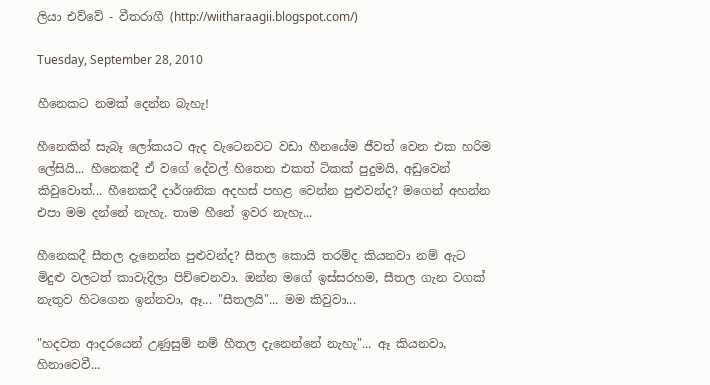ලියා එව්වේ - වීතරාගී (http://wiitharaagii.blogspot.com/)

Tuesday, September 28, 2010

හීනෙකට නමක් දෙන්න බැහැ!

හීනෙකින් සැබෑ ලෝකයට ඇද වැටෙනවට වඩා හීනයේම ජීවත් වෙන එක හරිම ලේසියි... හීනෙකදී ඒ වගේ දේවල් හිතෙන එකත් ටිකක් පුදුමයි, අඩුවෙන් කිවුවොත්... හීනෙකදී දාර්ශනික අදහස් පහළ වෙන්න පුළුවන්ද? මගෙන් අහන්න එපා මම දන්නේ නැහැ. තාම හීනේ ඉවර නැහැ...

හීනෙකදී සීතල දැනෙන්න පුළුවන්ද? සීතල කොයි තරම්ද කියනවා නම් ඇට මිදුළු වලටත් කාවැදිලා පිච්චෙනවා. ඔන්න මගේ ඉස්සරහම, සීතල ගැන වගක් නැතුව හිටගෙන ඉන්නවා, ඈ... "සීතලයි"... මම කිවුවා...

"හදවත ආදරයෙන් උණුසුම් නම් හීතල දැනෙන්නේ නැහැ"... ඈ කියනවා, හිනාවෙවී...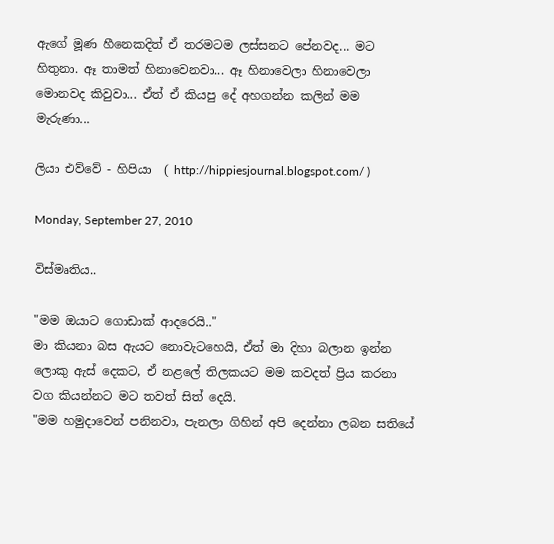ඇගේ මූණ හීනෙකදිත් ඒ තරමටම ලස්සනට පේනවද... මට හිතුනා. ඈ තාමත් හිනාවෙනවා... ඈ හිනාවෙලා හිනාවෙලා මොනවද කිවුවා... ඒත් ඒ කියපු දේ අහගන්න කලින් මම මැරුණා...

ලියා එව්වේ - හිපියා  ( http://hippiesjournal.blogspot.com/ )

Monday, September 27, 2010

විස්මෘතිය..

"මම ඔයාට ගොඩාක් ආදරෙයි.."
මා කියනා බස ඇයට නොවැටහෙයි, ඒත් මා දිහා බලාන ඉන්න ලොකු ඇස් දෙකට, ඒ නළලේ තිලකයට මම කවදත් ප්‍රිය කරනා වග කියන්නට මට තවත් සිත් දෙයි.
"මම හමුදාවෙන් පනිනවා, පැනලා ගිහින් අපි දෙන්නා ලබන සතියේ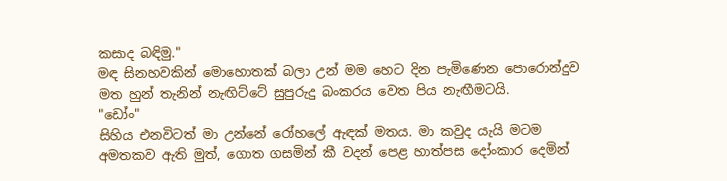කසාද බඳිමු."
මඳ සිනහවකින් මොහොතක් බලා උන් මම හෙට දින පැමිණෙන පොරොන්දුව මත හුන් තැනින් නැඟිට්ටේ සුපුරුදු බංකරය වෙත පිය නැඟීමටයි.
"ඩෝං"
සිහිය එනවිටත් මා උන්නේ රෝහලේ ඇඳක් මතය. මා කවුද යැයි මටම අමතකව ඇති මුත්, ගොත ගසමින් කී වදන් පෙළ හාත්පස දෝංකාර දෙමින්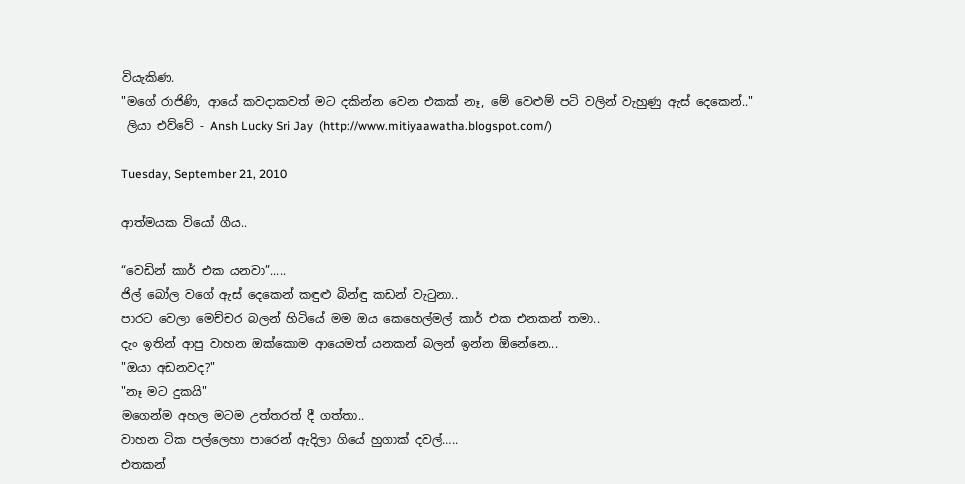වියැකිණ.
"මගේ රාජිණි, ආයේ කවදාකවත් මට දකින්න වෙන එකක් නෑ, මේ වෙළුම් පටි වලින් වැහුණු ඇස් දෙකෙන්.."
 ලියා එව්වේ - Ansh Lucky Sri Jay  (http://www.mitiyaawatha.blogspot.com/)

Tuesday, September 21, 2010

ආත්මයක වියෝ ගීය..

“වෙඩින් කාර් එක යනවා”.....
ජිල් බෝල වගේ ඇස් දෙකෙන් කඳුළු බින්ඳු කඩන් වැටුනා..
පාරට වෙලා මෙච්චර බලන් හිටියේ මම ඔය කෙහෙල්මල් කාර් එක එනකන් තමා..
දැං ඉතින් ආපු වාහන ඔක්කොම ආයෙමත් යනකන් බලන් ඉන්න ඕනේනෙ...
"ඔයා අඩනවද?"
"නෑ මට දුකයි"
මගෙන්ම අහල මටම උත්තරත් දී ගත්තා..
වාහන ටික පල්ලෙහා පාරෙන් ඇදිලා ගියේ හුගාක් දවල්…..
එතකන්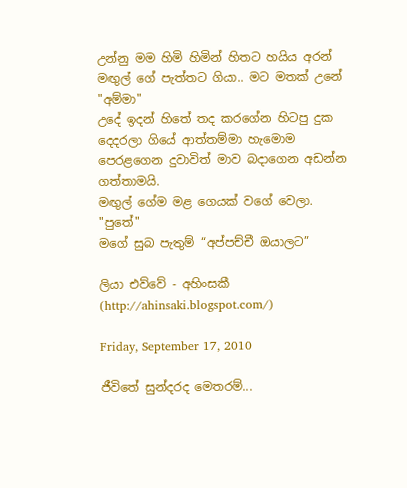උන්නු මම හිමි හිමින් හිතට හයිය අරන්
මඟුල් ගේ පැත්තට ගියා.. මට මතක් උනේ "අම්මා"
උදේ ඉදන් හිතේ තද කරගේන හිටපු දුක දෙදරලා ගියේ ආත්තම්මා හැමොම පෙරළගෙන දුවාවිත් මාව බදාගෙන අඩන්න ගත්තාමයි.
මඟුල් ගේම මළ ගෙයක් වගේ වෙලා.
"පුතේ"
මගේ සුබ පැතුම් “අප්පච්චී ඔයාලට”

ලියා එව්වේ - අහිංසකී (http://ahinsaki.blogspot.com/)

Friday, September 17, 2010

ජීවිතේ සුන්දරද මෙතරම්...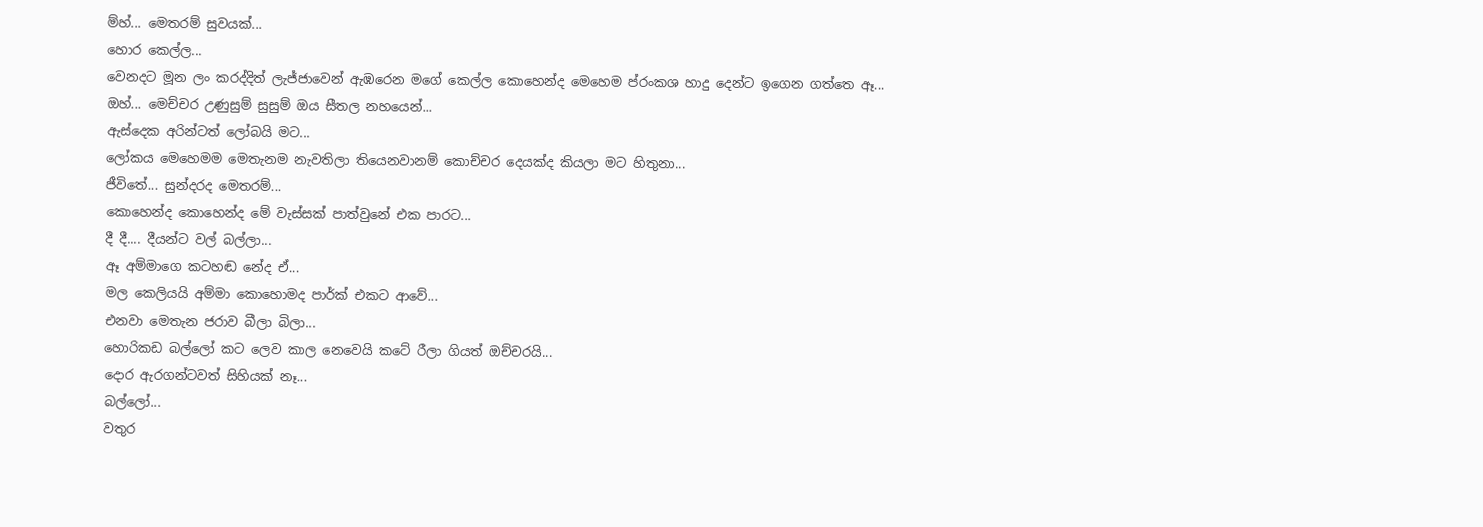ම්හ්... මෙතරම් සුවයක්...
හොර කෙල්ල...
වෙනදට මූන ලං කරද්දිත් ලැජ්ජාවෙන් ඇඹරෙන මගේ කෙල්ල කොහෙන්ද මෙහෙම ප්රංකශ හාදු දෙන්ට ඉගෙන ගත්තෙ ඈ...
ඔහ්... මෙච්චර උණුසුම් සුසුම් ඔය සීතල නහයෙන්...
ඇස්දෙක අරින්ටත් ලෝබයි මට...
ලෝකය මෙහෙමම මෙතැනම නැවතිලා තියෙනවානම් කොච්චර දෙයක්ද කියලා මට හිතුනා...
ජීවිතේ... සුන්දරද මෙතරම්...
කොහෙන්ද කොහෙන්ද මේ වැස්සක් පාත්වුනේ එක පාරට...
දී දී.... දීයන්ට වල් බල්ලා...
ඈ අම්මාගෙ කටහඬ නේද ඒ...
මල කෙලියයි අම්මා කොහොමද පාර්ක් එකට ආවේ...
එනවා මෙතැන ජරාව බීලා බිලා...
හොරිකඩ බල්ලෝ කට ලෙව කාල නෙවෙයි කටේ රීලා ගියත් ඔච්චරයි...
දොර ඇරගන්ටවත් සිහියක් නෑ...
බල්ලෝ...
වතුර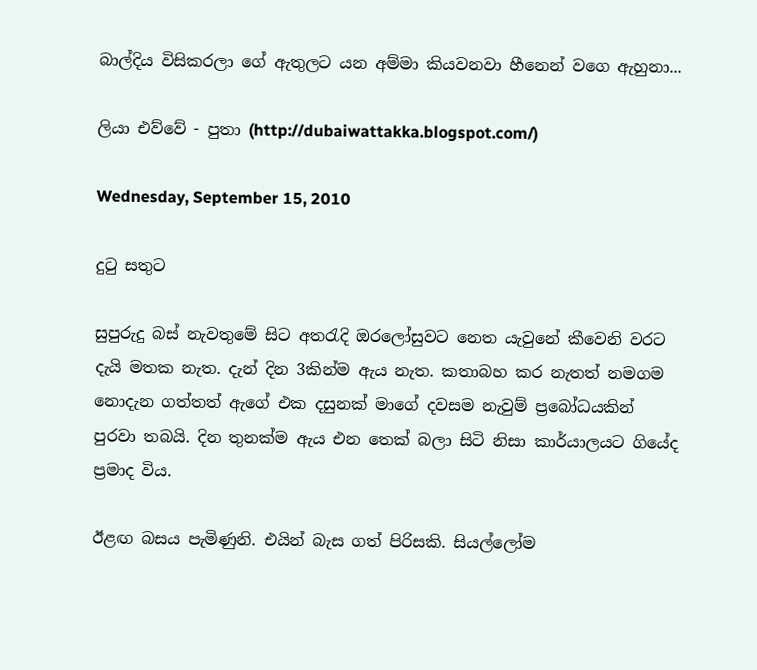බාල්දිය විසිකරලා ගේ ඇතුලට යන අම්මා කියවනවා හීනෙන් වගෙ ඇහුනා...

ලියා එව්වේ - පුතා (http://dubaiwattakka.blogspot.com/)

Wednesday, September 15, 2010

දුටු සතුට

සුපුරුදු බස් නැවතුමේ සිට අතරැදි ඔරලෝසුවට නෙත යැවුනේ කීවෙනි වරට දැයි මතක නැත. දැන් දින 3කින්ම ඇය නැත. කතාබහ කර නැතත් නමගම නොදැන ගත්තත් ඇගේ එක දසුනක් මාගේ දවසම නැවුම් ප්‍රබෝධයකින් පුරවා තබයි. දින තුනක්ම ඇය එන තෙක් බලා සිටි නිසා කාර්යාලයට ගියේද ප්‍රමාද විය.

ඊළඟ බසය පැමිණුනි. එයින් බැස ගත් පිරිසකි. සියල්ලෝම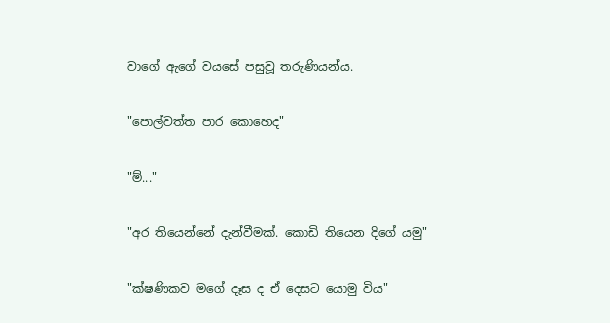වාගේ ඇගේ වයසේ පසුවූ තරුණියන්ය.

"පොල්වත්ත පාර කොහෙද"

"ම්..."

"අර තියෙන්නේ දැන්වීමක්. කොඩි තියෙන දිගේ යමු"

"ක්ෂණිකව මගේ දෑස ද ඒ දෙසට යොමු විය"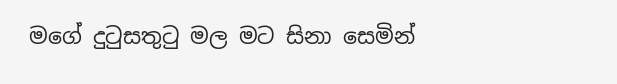මගේ දුටුසතුටු මල මට සිනා සෙමින්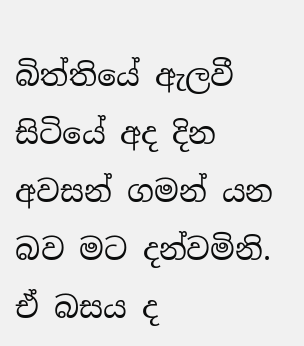බිත්තියේ ඇලවී සිටියේ අද දින අවසන් ගමන් යන බව මට දන්වමිනි.
ඒ බසය ද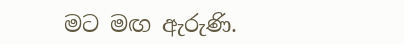මට මඟ ඇරුණි.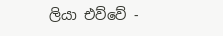ලියා එව්වේ -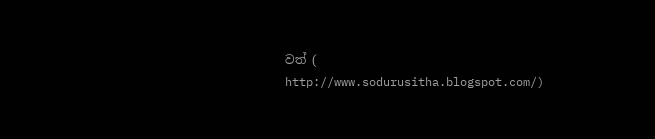වත් ( http://www.sodurusitha.blogspot.com/)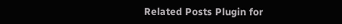Related Posts Plugin for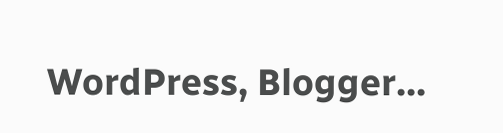WordPress, Blogger...